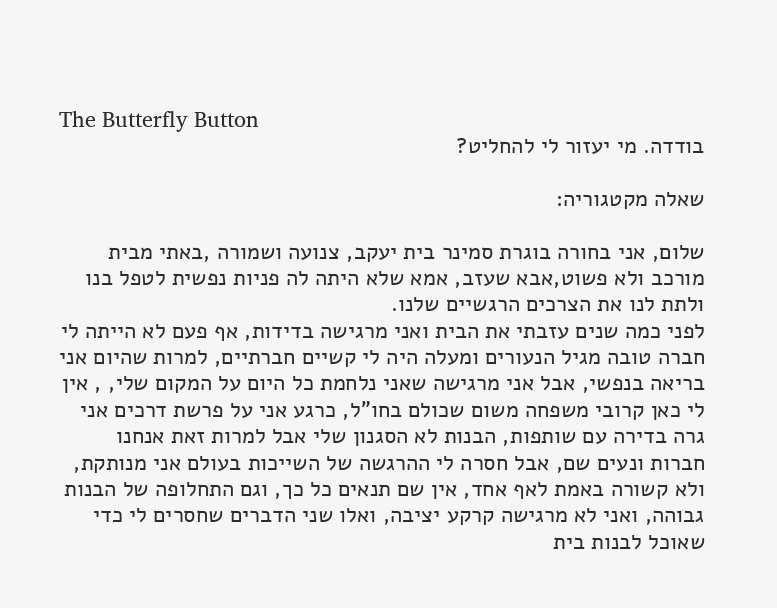The Butterfly Button
בודדה. מי יעזור לי להחליט?

שאלה מקטגוריה:

שלום, אני בחורה בוגרת סמינר בית יעקב, צנועה ושמורה ,באתי מבית מורכב ולא פשוט,אבא שעזב, אמא שלא היתה לה פניות נפשית לטפל בנו ולתת לנו את הצרכים הרגשיים שלנו.
לפני כמה שנים עזבתי את הבית ואני מרגישה בדידות, אף פעם לא הייתה לי חברה טובה מגיל הנעורים ומעלה היה לי קשיים חברתיים, למרות שהיום אני בריאה בנפשי, אבל אני מרגישה שאני נלחמת כל היום על המקום שלי, , אין לי כאן קרובי משפחה משום שכולם בחו"ל, כרגע אני על פרשת דרכים אני גרה בדירה עם שותפות, הבנות לא הסגנון שלי אבל למרות זאת אנחנו חברות ונעים שם, אבל חסרה לי ההרגשה של השייכות בעולם אני מנותקת, ולא קשורה באמת לאף אחד, אין שם תנאים כל כך, וגם התחלופה של הבנות גבוהה, ואני לא מרגישה קרקע יציבה, ואלו שני הדברים שחסרים לי כדי שאוכל לבנות בית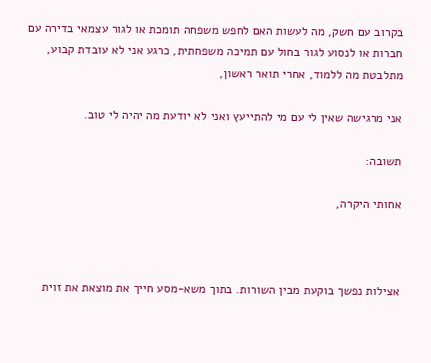בקרוב עם חשק, מה לעשות האם לחפש משפחה תומכת או לגור עצמאי בדירה עם חברות או לנסוע לגור בחול עם תמיכה משפחתית, כרגע אני לא עובדת קבוע, מתלבטת מה ללמוד, אחרי תואר ראשון,

אני מרגישה שאין לי עם מי להתייעץ ואני לא יודעת מה יהיה לי טוב.

תשובה:

אחותי היקרה,



אצילות נפשך בוקעת מבין השורות. בתוך משא-מסע חייך את מוצאת את זוית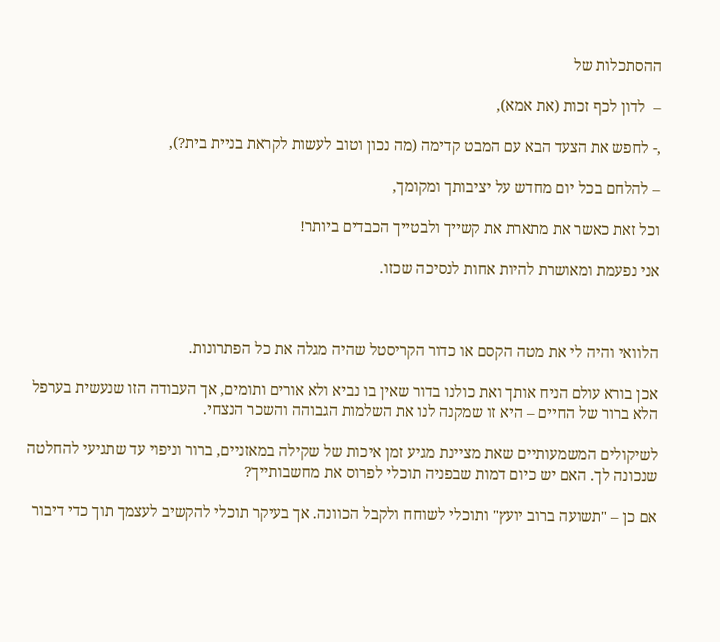ההסתכלות של

–  לדון לכף זכות (את אמא),

,- לחפש את הצעד הבא עם המבט קדימה (מה נכון וטוב לעשות לקראת בניית בית?),

– להלחם בכל יום מחדש על יציבותך ומקומך,

וכל זאת כאשר את מתארת את קשייך ולבטייך הכבדים ביותר!

אני נפעמת ומאושרת להיות אחות לנסיכה שכזו.



הלוואי והיה לי את מטה הקסם או כדור הקריסטל שהיה מגלה את כל הפתרונות.

אכן בורא עולם הניח אותך ואת כולנו בדור שאין בו נביא ולא אורים ותומים, אך העבודה הזו שנעשית בערפל הלא ברור של החיים – היא זו שמקנה לנו את השלמות הגבוהה והשכר הנצחי.

לשיקולים המשמעותיים שאת מציינת מגיע זמן איכות של שקילה במאזניים, ברור וניפוי עד שתגיעי להחלטה שנכונה לך. האם יש כיום דמות שבפניה תוכלי לפרוס את מחשבותייך?

אם כן – "תשועה ברוב יועץ" ותוכלי לשוחח ולקבל הכוונה. אך בעיקר תוכלי להקשיב לעצמך תוך כדי דיבור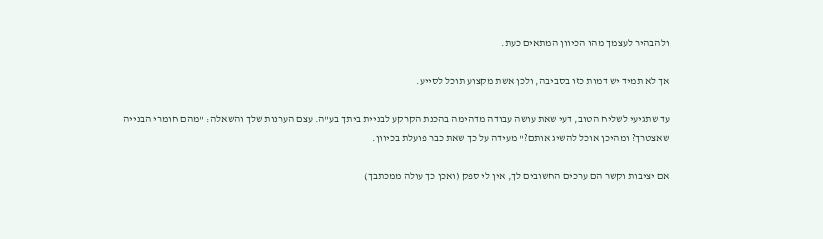ולהבהיר לעצמך מהו הכיוון המתאים כעת.

אך לא תמיד יש דמות כזו בסביבה, ולכן אשת מקצוע תוכל לסייע.

עד שתגיעי לשליח הטוב, דעי שאת עושה עבודה מדהימה בהכנת הקרקע לבניית ביתך בע"ה. עצם הערנות שלך והשאלה: "מהם חומרי הבנייה שאצטרך? ומהיכן אוכל להשיג אותם?" מעידה על כך שאת כבר פועלת בכיוון.

אם יציבות וקשר הם ערכים החשובים לך, אין לי ספק (ואכן כך עולה ממכתבך)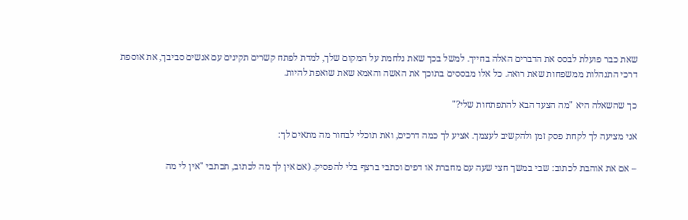שאת כבר פועלת לבסס את הדברים האלה בחייך. למשל בכך שאת נלחמת על המקום שלך, למדת לפתח קשרים תקינים עם אנשים סביבך, את אוספת דרכי התנהלות ממשפחות שאת רואה. כל אלו מבססים בתוכך את האשה והאמא שאת שואפת להיות.

כך שהשאלה היא "מה הצעד הבא להתפתחות שלי?"

אני מציעה לך לקחת פסק זמן ולהקשיב לעצמך. אציע לך כמה דרכים, ואת תוכלי לבחור מה מתאים לך:

– אם את אוהבת לכתוב: שבי במשך חצי שעה עם מחברת או דפים וכתבי ברצף בלי להפסיק. (אם אין לך מה לכתוב, תכתבי "אין לי מה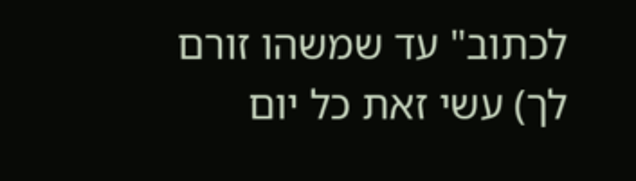לכתוב" עד שמשהו זורם לך) עשי זאת כל יום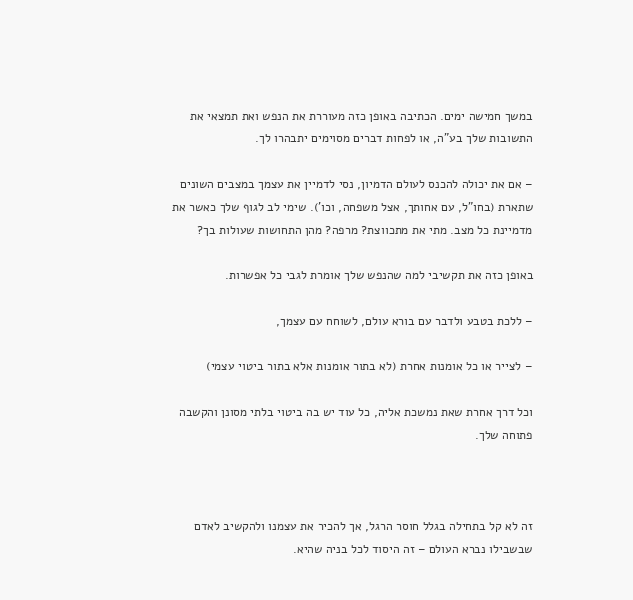במשך חמישה ימים. הכתיבה באופן כזה מעוררת את הנפש ואת תמצאי את התשובות שלך בע"ה, או לפחות דברים מסוימים יתבהרו לך.

– אם את יכולה להכנס לעולם הדמיון, נסי לדמיין את עצמך במצבים השונים שתארת (בחו"ל, עם אחותך, אצל משפחה, וכו'). שימי לב לגוף שלך כאשר את מדמיינת כל מצב. מתי את מתכווצת? מרפה? מהן התחושות שעולות בך?

באופן כזה את תקשיבי למה שהנפש שלך אומרת לגבי כל אפשרות.

– ללכת בטבע ולדבר עם בורא עולם, לשוחח עם עצמך,

– לצייר או כל אומנות אחרת (לא בתור אומנות אלא בתור ביטוי עצמי)

וכל דרך אחרת שאת נמשכת אליה, כל עוד יש בה ביטוי בלתי מסונן והקשבה פתוחה שלך.



זה לא קל בתחילה בגלל חוסר הרגל, אך להכיר את עצמנו ולהקשיב לאדם שבשבילו נברא העולם – זה היסוד לכל בניה שהיא.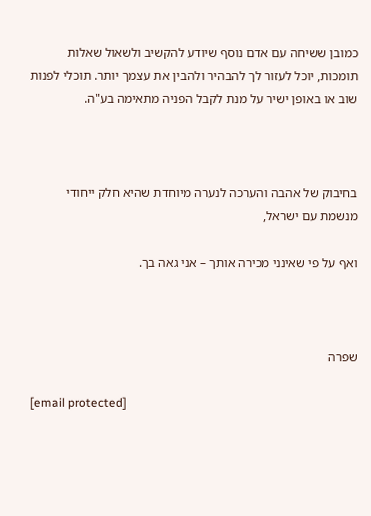כמובן ששיחה עם אדם נוסף שיודע להקשיב ולשאול שאלות תומכות, יוכל לעזור לך להבהיר ולהבין את עצמך יותר. תוכלי לפנות שוב או באופן ישיר על מנת לקבל הפניה מתאימה בע"ה.



בחיבוק של אהבה והערכה לנערה מיוחדת שהיא חלק ייחודי מנשמת עם ישראל,

ואף על פי שאינני מכירה אותך – אני גאה בך.



שפרה

[email protected]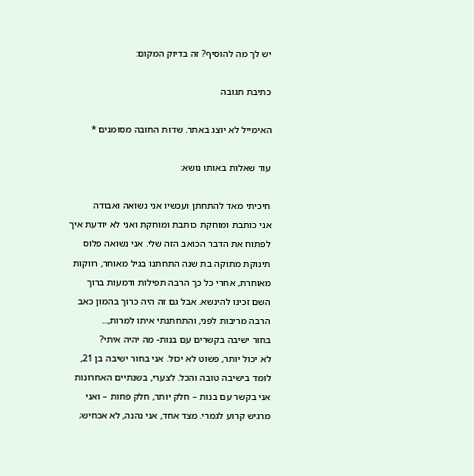יש לך מה להוסיף? זה בדיוק המקום:

כתיבת תגובה

האימייל לא יוצג באתר. שדות החובה מסומנים *

עוד שאלות באותו נושא:

חיכיתי מאד להתחתן ועכשיו אני נשואה ואבודה
אני כותבת ומוחקת כותבת ומוחקת ואני לא יודעת איך לפתוח את הדבר הכואב הזה שלי. אני נשואה פלוס תינוקת מתוקה בת שנה התחתנו בגיל מאוחר, רווקות מאוחרת, אחרי כל כך הרבה תפילות ודמעות ברוך השם זכינו להינשא. אבל גם זה היה כרוך בהמון כאב הרבה מריבות לפני, והתחתנתי איתו למרות,...
בחור ישיבה בקשרים עם בנות- מה יהיה איתי?
לא יכול יותר, פשוט לא יכול. אני בחור ישיבה בן 21, לומד בישיבה טובה והכל. לצערי, בשנתיים האחרונות אני בקשר עם בנות – חלק יותר, חלק פחות – ואני מרגיש קרוע לגמרי. מצד אחד, אני נהנה, לא אכחיש;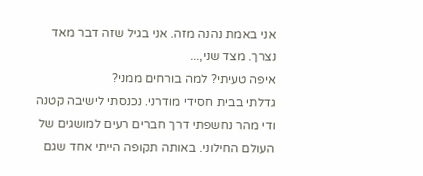אני באמת נהנה מזה. אני בגיל שזה דבר מאד נצרך. מצד שני,...
איפה טעיתי? למה בורחים ממני?
גדלתי בבית חסידי מודרני. נכנסתי לישיבה קטנה ודי מהר נחשפתי דרך חברים רעים למושגים של העולם החילוני. באותה תקופה הייתי אחד שגם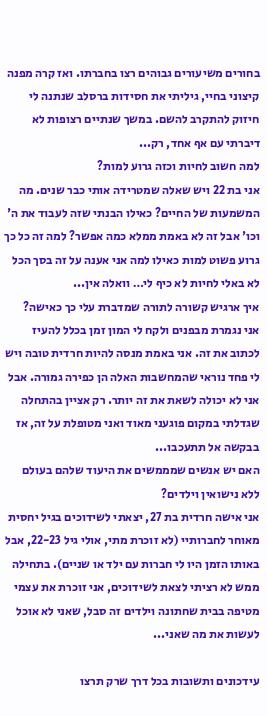בחורים משיעורים גבוהים רצו בחברתו. ואז קרה מפנה קיצוני בחיי, גיליתי את חסידות ברסלב שנתנה לי חיזוק להתקרב להשם. במשך שנתיים רצופות לא דיברתי עם אף אחד, רק...
למה חשוב לחיות וכזה גרוע למות?
אני בת 22 ויש שאלה שמטרידה אותי כבר שנים. מה המשמעות של החיים? כאילו הבנתי שזה לעבוד את ה' וכו' אבל זה לא באמת ממלא כמה אפשר? למה זה כל כך גרוע פשוט למות כאילו למה אני אענה על זה בסך הכל לא באלי לחיות לא כיף לי… וואלה אין...
איך ארגיש קשורה לתורה שמדברת עלי כך כאישה?
אני נגמרת מבפנים ולקח לי המון זמן בכלל להעיז לכתוב את זה. אני באמת מנסה להיות חרדית טובה ויש לי פחד נוראי שהמחשבות האלה הן כפירה גמורה. אבל אני לא יכולה לשאת את זה יותר. רק אציין בהתחלה שגדלתי במקום פוגעני מאוד ואני מטופלת על זה, אז בבקשה אל תתעכבו...
האם יש אנשים שמממשים את היעוד שלהם בעולם ללא נישואין וילדים?
אני אישה חרדית בת 27, יצאתי לשידוכים בגיל יחסית מאוחר לחברותיי (לא זוכרת מתי, אולי גיל 22-23, אבל באותו הזמן היו לי חברות עם ילד או שניים). בתחילה ממש לא רציתי לצאת לשידוכים, אני זוכרת את עצמי מטיפה בבית שחתונה וילדים זה סבל, שאני לא אוכל לעשות את מה שאני...

עידכונים ותשובות בכל דרך שרק תרצו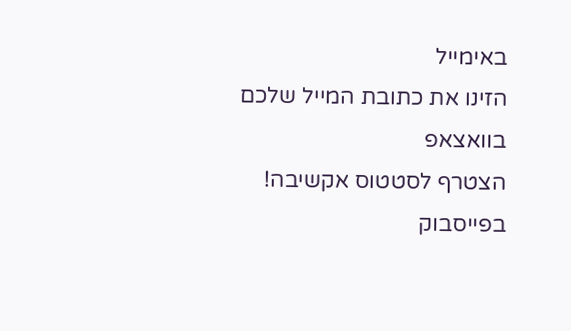באימייל
הזינו את כתובת המייל שלכם
בוואצאפ
הצטרף לסטטוס אקשיבה!
בפייסבוק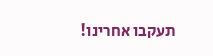תעקבו אחרינו!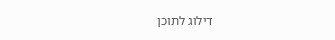דילוג לתוכן